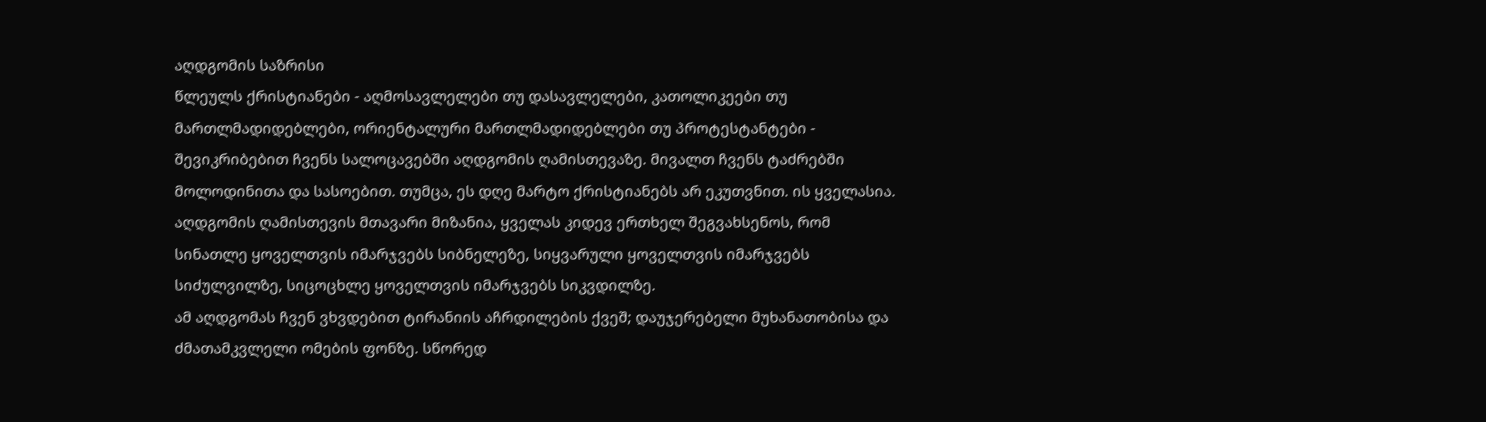აღდგომის საზრისი
წლეულს ქრისტიანები - აღმოსავლელები თუ დასავლელები, კათოლიკეები თუ მართლმადიდებლები, ორიენტალური მართლმადიდებლები თუ პროტესტანტები - შევიკრიბებით ჩვენს სალოცავებში აღდგომის ღამისთევაზე. მივალთ ჩვენს ტაძრებში მოლოდინითა და სასოებით. თუმცა, ეს დღე მარტო ქრისტიანებს არ ეკუთვნით. ის ყველასია.
აღდგომის ღამისთევის მთავარი მიზანია, ყველას კიდევ ერთხელ შეგვახსენოს, რომ სინათლე ყოველთვის იმარჯვებს სიბნელეზე, სიყვარული ყოველთვის იმარჯვებს სიძულვილზე, სიცოცხლე ყოველთვის იმარჯვებს სიკვდილზე.
ამ აღდგომას ჩვენ ვხვდებით ტირანიის აჩრდილების ქვეშ; დაუჯერებელი მუხანათობისა და ძმათამკვლელი ომების ფონზე. სწორედ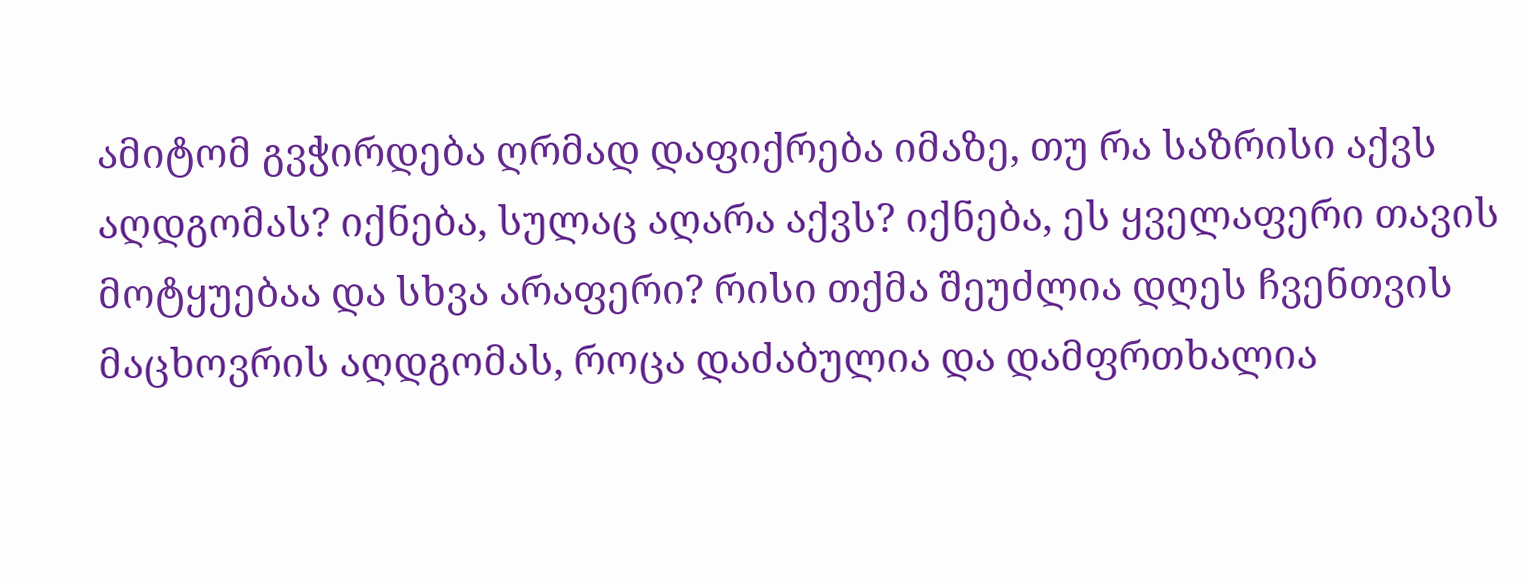ამიტომ გვჭირდება ღრმად დაფიქრება იმაზე, თუ რა საზრისი აქვს აღდგომას? იქნება, სულაც აღარა აქვს? იქნება, ეს ყველაფერი თავის მოტყუებაა და სხვა არაფერი? რისი თქმა შეუძლია დღეს ჩვენთვის მაცხოვრის აღდგომას, როცა დაძაბულია და დამფრთხალია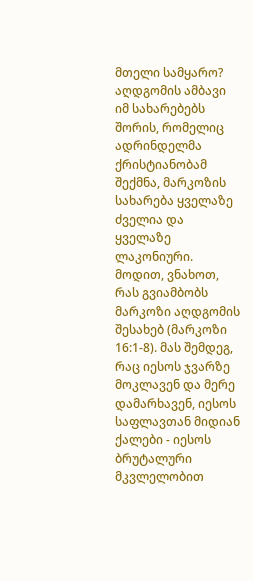მთელი სამყარო?
აღდგომის ამბავი
იმ სახარებებს შორის, რომელიც ადრინდელმა ქრისტიანობამ შექმნა, მარკოზის სახარება ყველაზე ძველია და ყველაზე ლაკონიური. მოდით, ვნახოთ, რას გვიამბობს მარკოზი აღდგომის შესახებ (მარკოზი 16:1-8). მას შემდეგ, რაც იესოს ჯვარზე მოკლავენ და მერე დამარხავენ, იესოს საფლავთან მიდიან ქალები - იესოს ბრუტალური მკვლელობით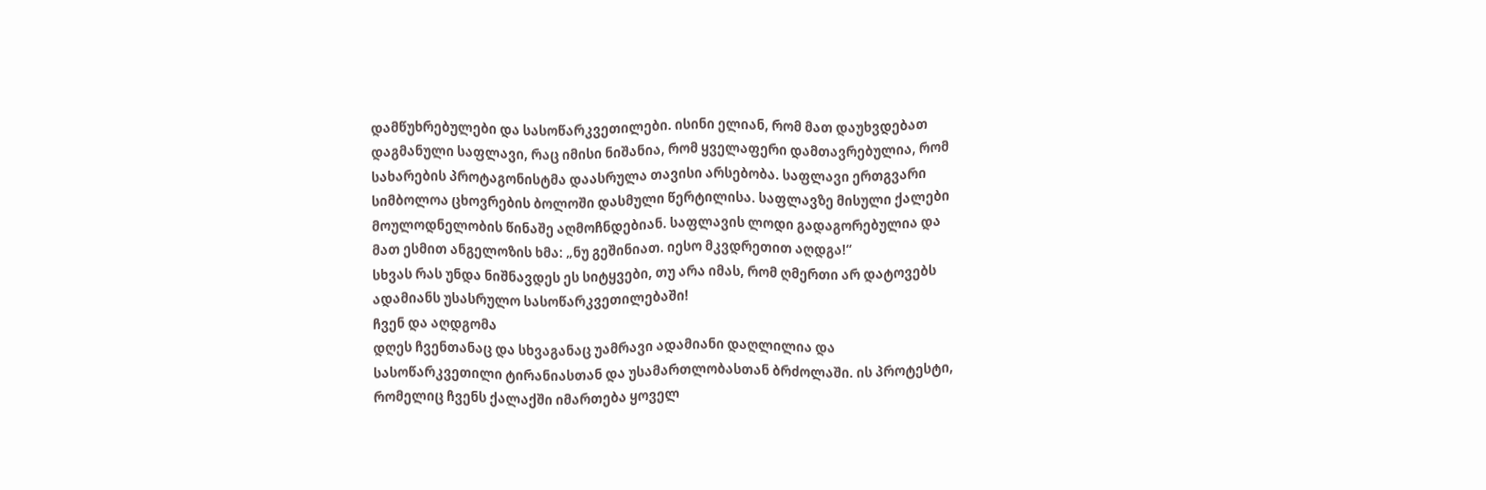დამწუხრებულები და სასოწარკვეთილები. ისინი ელიან, რომ მათ დაუხვდებათ დაგმანული საფლავი, რაც იმისი ნიშანია, რომ ყველაფერი დამთავრებულია, რომ სახარების პროტაგონისტმა დაასრულა თავისი არსებობა. საფლავი ერთგვარი სიმბოლოა ცხოვრების ბოლოში დასმული წერტილისა. საფლავზე მისული ქალები მოულოდნელობის წინაშე აღმოჩნდებიან. საფლავის ლოდი გადაგორებულია და მათ ესმით ანგელოზის ხმა: „ნუ გეშინიათ. იესო მკვდრეთით აღდგა!“
სხვას რას უნდა ნიშნავდეს ეს სიტყვები, თუ არა იმას, რომ ღმერთი არ დატოვებს ადამიანს უსასრულო სასოწარკვეთილებაში!
ჩვენ და აღდგომა
დღეს ჩვენთანაც და სხვაგანაც უამრავი ადამიანი დაღლილია და სასოწარკვეთილი ტირანიასთან და უსამართლობასთან ბრძოლაში. ის პროტესტი, რომელიც ჩვენს ქალაქში იმართება ყოველ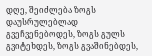დღე, შეიძლება ზოგს დაუსრულებლად გვეჩვენებოდეს, ზოგს გულს გვიტეხდეს, ზოგს გვაშინებდეს,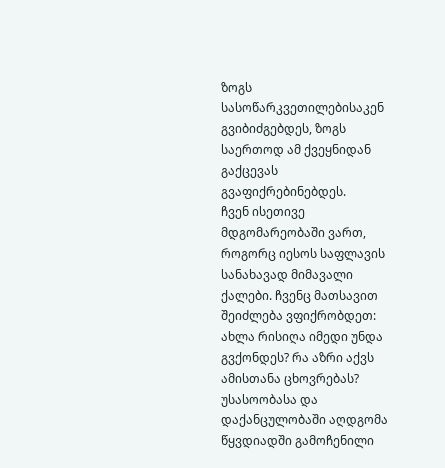ზოგს სასოწარკვეთილებისაკენ გვიბიძგებდეს, ზოგს საერთოდ ამ ქვეყნიდან გაქცევას გვაფიქრებინებდეს.
ჩვენ ისეთივე მდგომარეობაში ვართ, როგორც იესოს საფლავის სანახავად მიმავალი ქალები. ჩვენც მათსავით შეიძლება ვფიქრობდეთ: ახლა რისიღა იმედი უნდა გვქონდეს? რა აზრი აქვს ამისთანა ცხოვრებას?
უსასოობასა და დაქანცულობაში აღდგომა წყვდიადში გამოჩენილი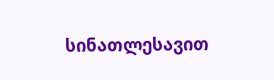სინათლესავით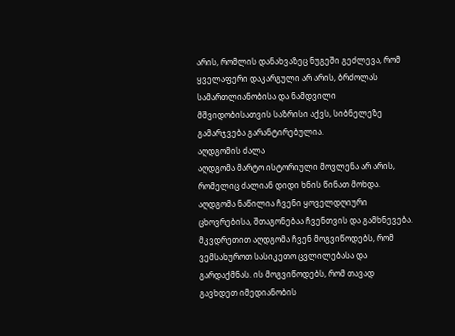არის, რომლის დანახვაზეც ნუგეში გეძლევა, რომ ყველაფერი დაკარგული არ არის, ბრძოლას სამართლიანობისა და ნამდვილი მშვიდობისათვის საზრისი აქვს, სიბნელეზე გამარჯვება გარანტირებულია.
აღდგომის ძალა
აღდგომა მარტო ისტორიული მოვლენა არ არის, რომელიც ძალიან დიდი ხნის წინათ მოხდა. აღდგომა ნაწილია ჩვენი ყოველდღიური ცხოვრებისა, შთაგონებაა ჩვენთვის და გამხნევება. მკვდრეთით აღდგომა ჩვენ მოგვიწოდებს, რომ ვემსახუროთ სასიკეთო ცვლილებასა და გარდაქმნას. ის მოგვიწოდებს, რომ თავად გავხდეთ იმედიანობის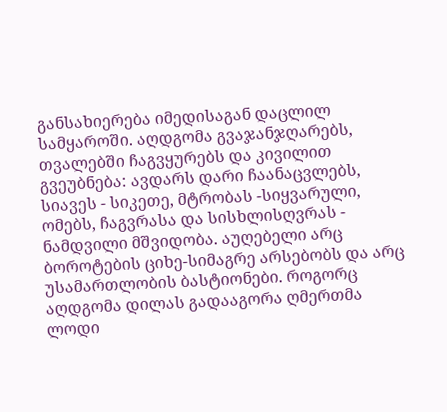განსახიერება იმედისაგან დაცლილ სამყაროში. აღდგომა გვაჯანჯღარებს, თვალებში ჩაგვყურებს და კივილით გვეუბნება: ავდარს დარი ჩაანაცვლებს, სიავეს - სიკეთე, მტრობას -სიყვარული, ომებს, ჩაგვრასა და სისხლისღვრას - ნამდვილი მშვიდობა. აუღებელი არც ბოროტების ციხე-სიმაგრე არსებობს და არც უსამართლობის ბასტიონები. როგორც აღდგომა დილას გადააგორა ღმერთმა ლოდი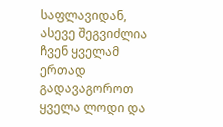საფლავიდან, ასევე შეგვიძლია ჩვენ ყველამ ერთად გადავაგოროთ ყველა ლოდი და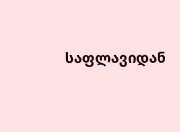საფლავიდან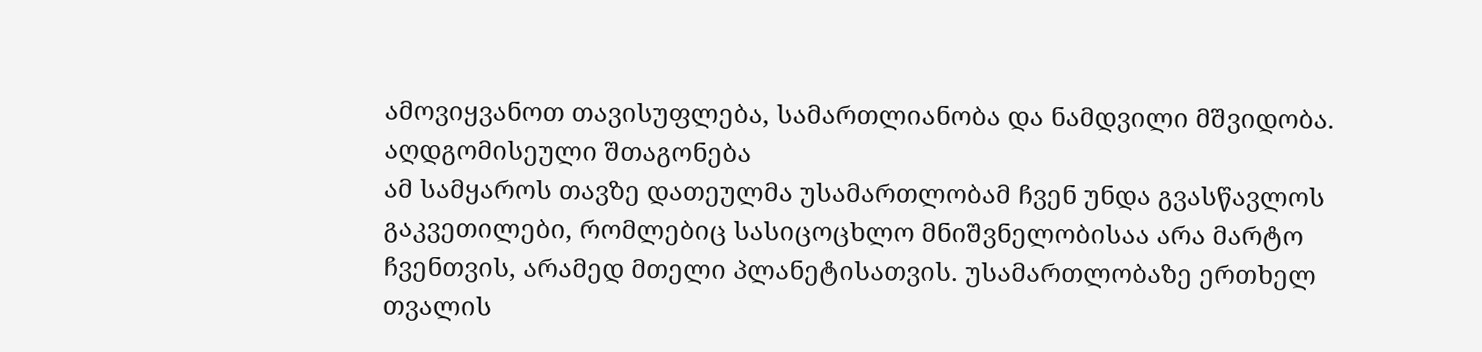ამოვიყვანოთ თავისუფლება, სამართლიანობა და ნამდვილი მშვიდობა.
აღდგომისეული შთაგონება
ამ სამყაროს თავზე დათეულმა უსამართლობამ ჩვენ უნდა გვასწავლოს გაკვეთილები, რომლებიც სასიცოცხლო მნიშვნელობისაა არა მარტო ჩვენთვის, არამედ მთელი პლანეტისათვის. უსამართლობაზე ერთხელ თვალის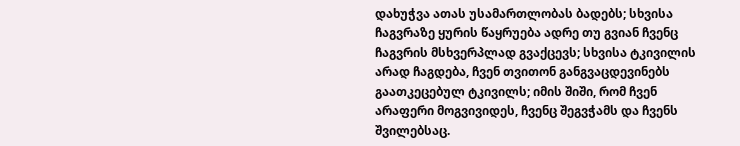დახუჭვა ათას უსამართლობას ბადებს; სხვისა ჩაგვრაზე ყურის წაყრუება ადრე თუ გვიან ჩვენც ჩაგვრის მსხვერპლად გვაქცევს; სხვისა ტკივილის არად ჩაგდება, ჩვენ თვითონ განგვაცდევინებს გაათკეცებულ ტკივილს; იმის შიში, რომ ჩვენ არაფერი მოგვივიდეს, ჩვენც შეგვჭამს და ჩვენს შვილებსაც.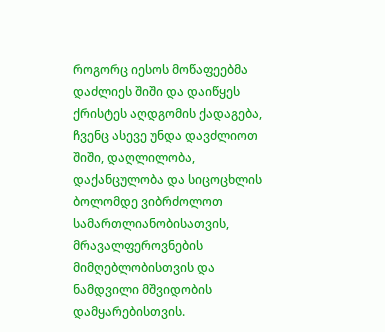როგორც იესოს მოწაფეებმა დაძლიეს შიში და დაიწყეს ქრისტეს აღდგომის ქადაგება, ჩვენც ასევე უნდა დავძლიოთ შიში, დაღლილობა, დაქანცულობა და სიცოცხლის ბოლომდე ვიბრძოლოთ სამართლიანობისათვის, მრავალფეროვნების მიმღებლობისთვის და ნამდვილი მშვიდობის დამყარებისთვის.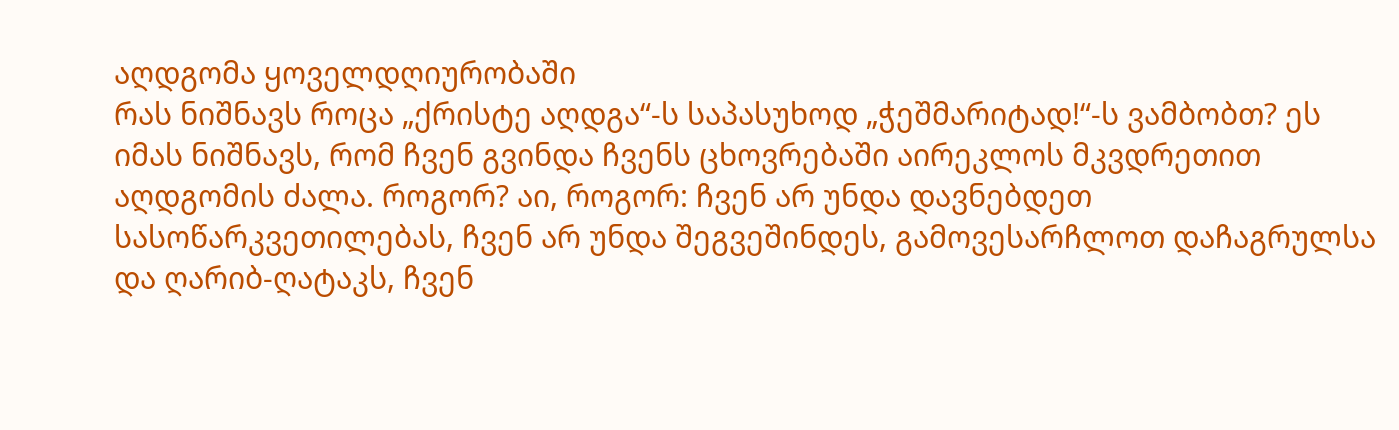აღდგომა ყოველდღიურობაში
რას ნიშნავს როცა „ქრისტე აღდგა“-ს საპასუხოდ „ჭეშმარიტად!“-ს ვამბობთ? ეს იმას ნიშნავს, რომ ჩვენ გვინდა ჩვენს ცხოვრებაში აირეკლოს მკვდრეთით აღდგომის ძალა. როგორ? აი, როგორ: ჩვენ არ უნდა დავნებდეთ სასოწარკვეთილებას, ჩვენ არ უნდა შეგვეშინდეს, გამოვესარჩლოთ დაჩაგრულსა და ღარიბ-ღატაკს, ჩვენ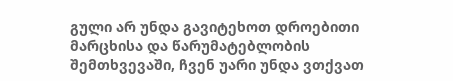გული არ უნდა გავიტეხოთ დროებითი მარცხისა და წარუმატებლობის შემთხვევაში, ჩვენ უარი უნდა ვთქვათ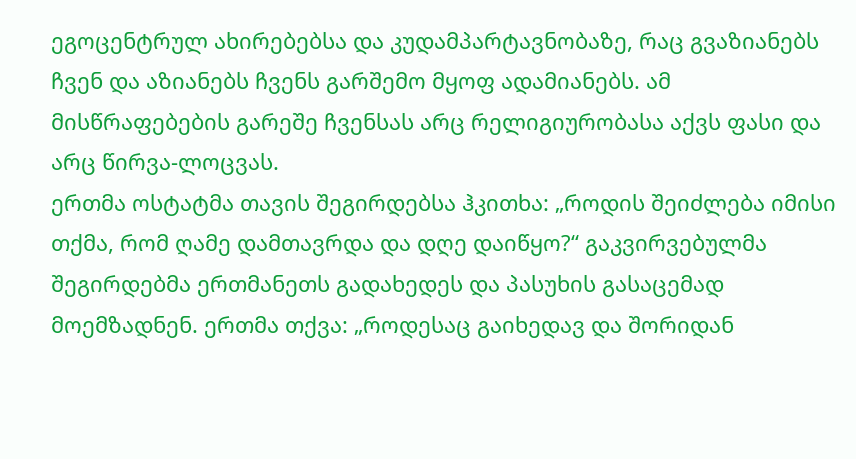ეგოცენტრულ ახირებებსა და კუდამპარტავნობაზე, რაც გვაზიანებს ჩვენ და აზიანებს ჩვენს გარშემო მყოფ ადამიანებს. ამ მისწრაფებების გარეშე ჩვენსას არც რელიგიურობასა აქვს ფასი და არც წირვა-ლოცვას.
ერთმა ოსტატმა თავის შეგირდებსა ჰკითხა: „როდის შეიძლება იმისი თქმა, რომ ღამე დამთავრდა და დღე დაიწყო?“ გაკვირვებულმა შეგირდებმა ერთმანეთს გადახედეს და პასუხის გასაცემად მოემზადნენ. ერთმა თქვა: „როდესაც გაიხედავ და შორიდან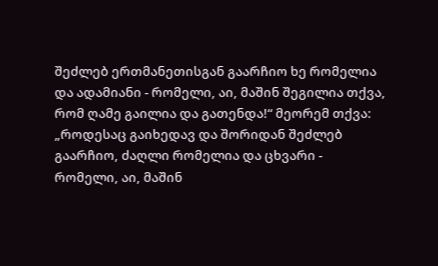შეძლებ ერთმანეთისგან გაარჩიო ხე რომელია და ადამიანი - რომელი, აი, მაშინ შეგილია თქვა, რომ ღამე გაილია და გათენდა!“ მეორემ თქვა: „როდესაც გაიხედავ და შორიდან შეძლებ გაარჩიო, ძაღლი რომელია და ცხვარი - რომელი, აი, მაშინ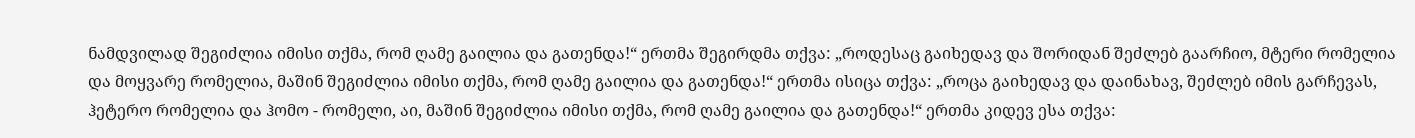ნამდვილად შეგიძლია იმისი თქმა, რომ ღამე გაილია და გათენდა!“ ერთმა შეგირდმა თქვა: „როდესაც გაიხედავ და შორიდან შეძლებ გაარჩიო, მტერი რომელია და მოყვარე რომელია, მაშინ შეგიძლია იმისი თქმა, რომ ღამე გაილია და გათენდა!“ ერთმა ისიცა თქვა: „როცა გაიხედავ და დაინახავ, შეძლებ იმის გარჩევას, ჰეტერო რომელია და ჰომო - რომელი, აი, მაშინ შეგიძლია იმისი თქმა, რომ ღამე გაილია და გათენდა!“ ერთმა კიდევ ესა თქვა: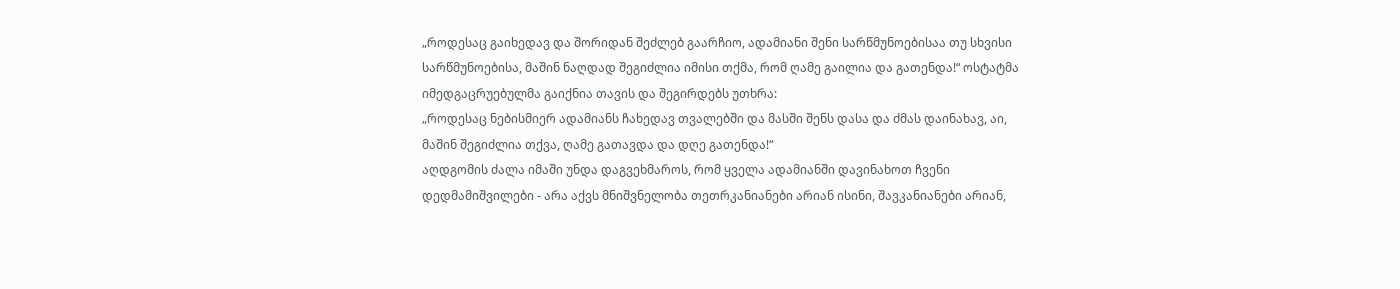„როდესაც გაიხედავ და შორიდან შეძლებ გაარჩიო, ადამიანი შენი სარწმუნოებისაა თუ სხვისი სარწმუნოებისა, მაშინ ნაღდად შეგიძლია იმისი თქმა, რომ ღამე გაილია და გათენდა!“ ოსტატმა იმედგაცრუებულმა გაიქნია თავის და შეგირდებს უთხრა:
„როდესაც ნებისმიერ ადამიანს ჩახედავ თვალებში და მასში შენს დასა და ძმას დაინახავ, აი, მაშინ შეგიძლია თქვა, ღამე გათავდა და დღე გათენდა!“
აღდგომის ძალა იმაში უნდა დაგვეხმაროს, რომ ყველა ადამიანში დავინახოთ ჩვენი დედმამიშვილები - არა აქვს მნიშვნელობა თეთრკანიანები არიან ისინი, შავკანიანები არიან,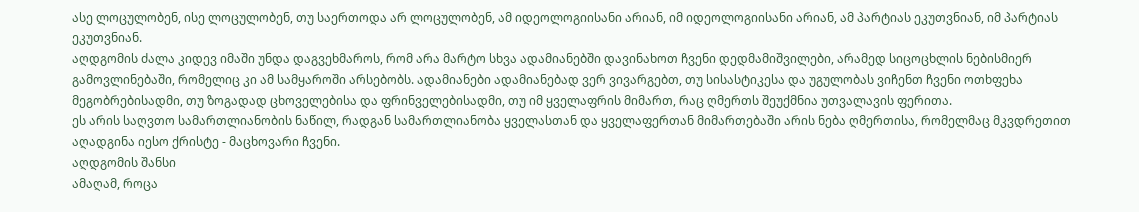ასე ლოცულობენ, ისე ლოცულობენ, თუ საერთოდა არ ლოცულობენ, ამ იდეოლოგიისანი არიან, იმ იდეოლოგიისანი არიან, ამ პარტიას ეკუთვნიან, იმ პარტიას ეკუთვნიან.
აღდგომის ძალა კიდევ იმაში უნდა დაგვეხმაროს, რომ არა მარტო სხვა ადამიანებში დავინახოთ ჩვენი დედმამიშვილები, არამედ სიცოცხლის ნებისმიერ გამოვლინებაში, რომელიც კი ამ სამყაროში არსებობს. ადამიანები ადამიანებად ვერ ვივარგებთ, თუ სისასტიკესა და უგულობას ვიჩენთ ჩვენი ოთხფეხა მეგობრებისადმი, თუ ზოგადად ცხოველებისა და ფრინველებისადმი, თუ იმ ყველაფრის მიმართ, რაც ღმერთს შეუქმნია უთვალავის ფერითა.
ეს არის საღვთო სამართლიანობის ნაწილ, რადგან სამართლიანობა ყველასთან და ყველაფერთან მიმართებაში არის ნება ღმერთისა, რომელმაც მკვდრეთით აღადგინა იესო ქრისტე - მაცხოვარი ჩვენი.
აღდგომის შანსი
ამაღამ, როცა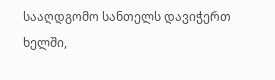სააღდგომო სანთელს დავიჭერთ ხელში,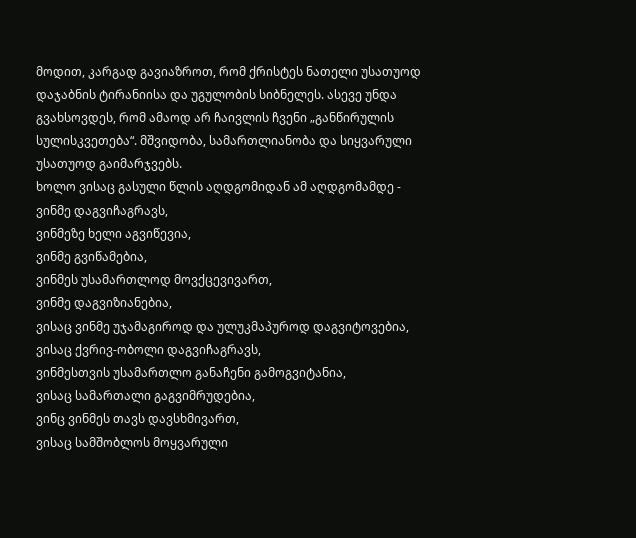მოდით, კარგად გავიაზროთ, რომ ქრისტეს ნათელი უსათუოდ დაჯაბნის ტირანიისა და უგულობის სიბნელეს. ასევე უნდა გვახსოვდეს, რომ ამაოდ არ ჩაივლის ჩვენი „განწირულის სულისკვეთება“. მშვიდობა, სამართლიანობა და სიყვარული უსათუოდ გაიმარჯვებს.
ხოლო ვისაც გასული წლის აღდგომიდან ამ აღდგომამდე -
ვინმე დაგვიჩაგრავს,
ვინმეზე ხელი აგვიწევია,
ვინმე გვიწამებია,
ვინმეს უსამართლოდ მოვქცევივართ,
ვინმე დაგვიზიანებია,
ვისაც ვინმე უჯამაგიროდ და ულუკმაპუროდ დაგვიტოვებია,
ვისაც ქვრივ-ობოლი დაგვიჩაგრავს,
ვინმესთვის უსამართლო განაჩენი გამოგვიტანია,
ვისაც სამართალი გაგვიმრუდებია,
ვინც ვინმეს თავს დავსხმივართ,
ვისაც სამშობლოს მოყვარული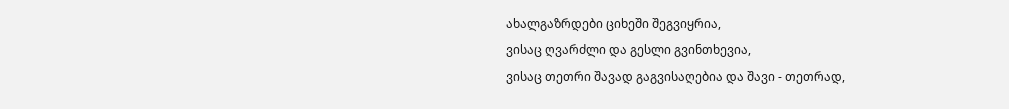ახალგაზრდები ციხეში შეგვიყრია,
ვისაც ღვარძლი და გესლი გვინთხევია,
ვისაც თეთრი შავად გაგვისაღებია და შავი - თეთრად,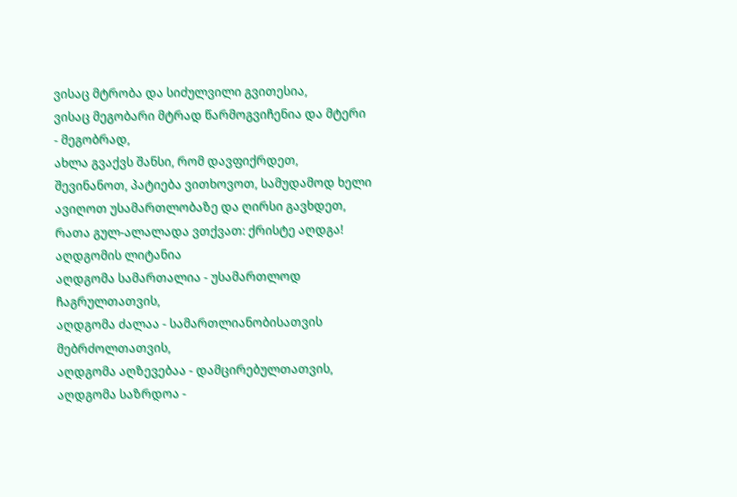ვისაც მტრობა და სიძულვილი გვითესია,
ვისაც მეგობარი მტრად წარმოგვიჩენია და მტერი - მეგობრად,
ახლა გვაქვს შანსი, რომ დავფიქრდეთ, შევინანოთ, პატიება ვითხოვოთ, სამუდამოდ ხელი ავიღოთ უსამართლობაზე და ღირსი გავხდეთ, რათა გულ-ალალადა ვთქვათ: ქრისტე აღდგა!
აღდგომის ლიტანია
აღდგომა სამართალია - უსამართლოდ ჩაგრულთათვის,
აღდგომა ძალაა - სამართლიანობისათვის მებრძოლთათვის,
აღდგომა აღზევებაა - დამცირებულთათვის,
აღდგომა საზრდოა -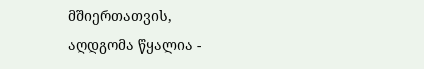მშიერთათვის,
აღდგომა წყალია -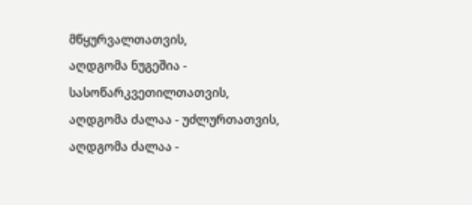მწყურვალთათვის,
აღდგომა ნუგეშია - სასოწარკვეთილთათვის,
აღდგომა ძალაა - უძლურთათვის,
აღდგომა ძალაა -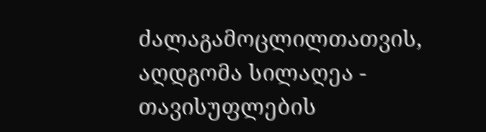ძალაგამოცლილთათვის,
აღდგომა სილაღეა - თავისუფლების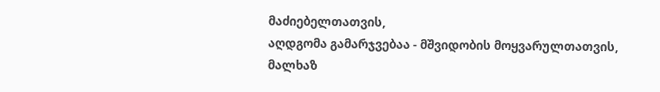მაძიებელთათვის,
აღდგომა გამარჯვებაა - მშვიდობის მოყვარულთათვის,
მალხაზ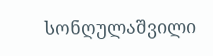სონღულაშვილი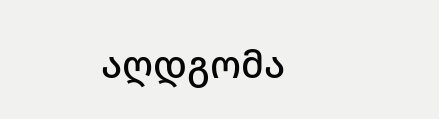აღდგომა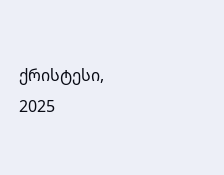ქრისტესი, 2025